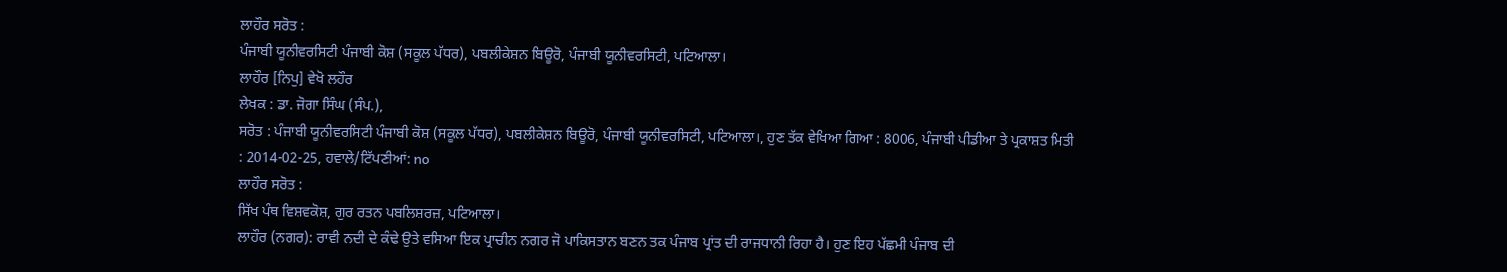ਲਾਹੌਰ ਸਰੋਤ :
ਪੰਜਾਬੀ ਯੂਨੀਵਰਸਿਟੀ ਪੰਜਾਬੀ ਕੋਸ਼ (ਸਕੂਲ ਪੱਧਰ), ਪਬਲੀਕੇਸ਼ਨ ਬਿਊਰੋ, ਪੰਜਾਬੀ ਯੂਨੀਵਰਸਿਟੀ, ਪਟਿਆਲਾ।
ਲਾਹੌਰ [ਨਿਪੁ] ਵੇਖੋ ਲਹੌਰ
ਲੇਖਕ : ਡਾ. ਜੋਗਾ ਸਿੰਘ (ਸੰਪ.),
ਸਰੋਤ : ਪੰਜਾਬੀ ਯੂਨੀਵਰਸਿਟੀ ਪੰਜਾਬੀ ਕੋਸ਼ (ਸਕੂਲ ਪੱਧਰ), ਪਬਲੀਕੇਸ਼ਨ ਬਿਊਰੋ, ਪੰਜਾਬੀ ਯੂਨੀਵਰਸਿਟੀ, ਪਟਿਆਲਾ।, ਹੁਣ ਤੱਕ ਵੇਖਿਆ ਗਿਆ : 8006, ਪੰਜਾਬੀ ਪੀਡੀਆ ਤੇ ਪ੍ਰਕਾਸ਼ਤ ਮਿਤੀ : 2014-02-25, ਹਵਾਲੇ/ਟਿੱਪਣੀਆਂ: no
ਲਾਹੌਰ ਸਰੋਤ :
ਸਿੱਖ ਪੰਥ ਵਿਸ਼ਵਕੋਸ਼, ਗੁਰ ਰਤਨ ਪਬਲਿਸ਼ਰਜ਼, ਪਟਿਆਲਾ।
ਲਾਹੌਰ (ਨਗਰ): ਰਾਵੀ ਨਦੀ ਦੇ ਕੰਢੇ ਉਤੇ ਵਸਿਆ ਇਕ ਪ੍ਰਾਚੀਨ ਨਗਰ ਜੋ ਪਾਕਿਸਤਾਨ ਬਣਨ ਤਕ ਪੰਜਾਬ ਪ੍ਰਾਂਤ ਦੀ ਰਾਜਧਾਨੀ ਰਿਹਾ ਹੈ। ਹੁਣ ਇਹ ਪੱਛਮੀ ਪੰਜਾਬ ਦੀ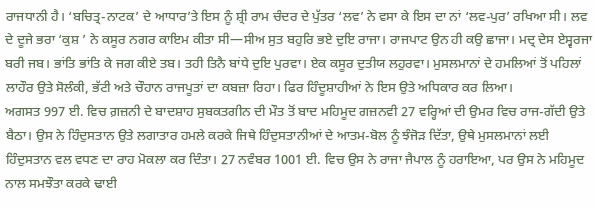ਰਾਜਧਾਨੀ ਹੈ। ‘ਬਚਿਤ੍ਰ-ਨਾਟਕ’ ਦੇ ਆਧਾਰ’ਤੇ ਇਸ ਨੂੰ ਸ਼੍ਰੀ ਰਾਮ ਚੰਦਰ ਦੇ ਪੁੱਤਰ ‘ਲਵ’ ਨੇ ਵਸਾ ਕੇ ਇਸ ਦਾ ਨਾਂ ‘ਲਵ-ਪੁਰ’ ਰਖਿਆ ਸੀ। ਲਵ ਦੇ ਦੂਜੇ ਭਰਾ ‘ਕੁਸ਼ ’ ਨੇ ਕਸੂਰ ਨਗਰ ਕਾਇਮ ਕੀਤਾ ਸੀ—ਸੀਅ ਸੁਤ ਬਹੁਰਿ ਭਏ ਦੁਇ ਰਾਜਾ। ਰਾਜਪਾਟ ਉਨ ਹੀ ਕਉ ਛਾਜਾ। ਮਦ੍ਰ ਦੇਸ ਏਸ੍ਵਰਜਾ ਬਰੀ ਜਬ। ਭਾਂਤਿ ਭਾਂਤਿ ਕੇ ਜਗ ਕੀਏ ਤਬ। ਤਹੀ ਤਿਨੈ ਬਾਂਧੇ ਦੁਇ ਪੁਰਵਾ। ਏਕ ਕਸੂਰ ਦੁਤੀਯ ਲਹੁਰਵਾ। ਮੁਸਲਮਾਨਾਂ ਦੇ ਹਮਲਿਆਂ ਤੋਂ ਪਹਿਲਾਂ ਲਾਹੌਰ ਉਤੇ ਸੋਲੰਕੀ, ਭੱਟੀ ਅਤੇ ਚੌਹਾਨ ਰਾਜਪੂਤਾਂ ਦਾ ਕਬਜ਼ਾ ਰਿਹਾ। ਫਿਰ ਹਿੰਦੂਸ਼ਾਹੀਆਂ ਨੇ ਇਸ ਉਤੇ ਅਧਿਕਾਰ ਕਰ ਲਿਆ।
ਅਗਸਤ 997 ਈ. ਵਿਚ ਗ਼ਜ਼ਨੀ ਦੇ ਬਾਦਸ਼ਾਹ ਸੁਬਕਤਗੀਨ ਦੀ ਮੌਤ ਤੋਂ ਬਾਦ ਮਹਿਮੂਦ ਗਜ਼ਨਵੀ 27 ਵਰ੍ਹਿਆਂ ਦੀ ਉਮਰ ਵਿਚ ਰਾਜ-ਗੱਦੀ ਉਤੇ ਬੈਠਾ। ਉਸ ਨੇ ਹਿੰਦੁਸਤਾਨ ਉਤੇ ਲਗਾਤਾਰ ਹਮਲੇ ਕਰਕੇ ਜਿਥੇ ਹਿੰਦੁਸਤਾਨੀਆਂ ਦੇ ਆਤਮ-ਬੋਲ ਨੂੰ ਝੰਜੋੜ ਦਿੱਤਾ, ਉਥੇ ਮੁਸਲਮਾਨਾਂ ਲਈ ਹਿੰਦੁਸਤਾਨ ਵਲ ਵਧਣ ਦਾ ਰਾਹ ਮੋਕਲਾ ਕਰ ਦਿੰਤਾ। 27 ਨਵੰਬਰ 1001 ਈ. ਵਿਚ ਉਸ ਨੇ ਰਾਜਾ ਜੈਪਾਲ ਨੂੰ ਹਰਾਇਆ, ਪਰ ਉਸ ਨੇ ਮਹਿਮੂਦ ਨਾਲ ਸਮਝੌਤਾ ਕਰਕੇ ਢਾਈ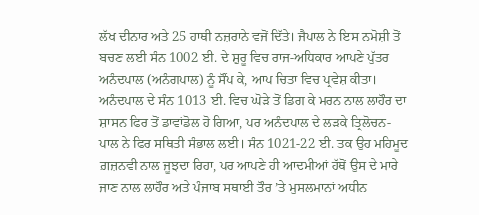ਲੱਖ ਦੀਨਾਰ ਅਤੇ 25 ਹਾਥੀ ਨਜ਼ਰਾਨੇ ਵਜੋਂ ਦਿੱਤੇ। ਜੈਪਾਲ ਨੇ ਇਸ ਨਮੋਸ਼ੀ ਤੋਂ ਬਚਣ ਲਈ ਸੰਨ 1002 ਈ. ਦੇ ਸ਼ੁਰੂ ਵਿਚ ਰਾਜ-ਅਧਿਕਾਰ ਆਪਣੇ ਪੁੱਤਰ ਅਨੰਦਪਾਲ (ਅਨੰਗਪਾਲ) ਨੂੰ ਸੌਂਪ ਕੇ, ਆਪ ਚਿਤਾ ਵਿਚ ਪ੍ਰਵੇਸ਼ ਕੀਤਾ। ਅਨੰਦਪਾਲ ਦੇ ਸੰਨ 1013 ਈ. ਵਿਚ ਘੋੜੇ ਤੋਂ ਡਿਗ ਕੇ ਮਰਨ ਨਾਲ ਲਾਹੌਰ ਦਾ ਸ਼ਾਸਨ ਫਿਰ ਤੋਂ ਡਾਵਾਂਡੋਲ ਹੋ ਗਿਆ, ਪਰ ਅਨੰਦਪਾਲ ਦੇ ਲੜਕੇ ਤ੍ਰਿਲੋਚਨ- ਪਾਲ ਨੇ ਫਿਰ ਸਥਿਤੀ ਸੰਭਾਲ ਲਈ। ਸੰਨ 1021-22 ਈ. ਤਕ ਉਹ ਮਹਿਮੂਦ ਗ਼ਜ਼ਨਵੀ ਨਾਲ ਜੂਝਦਾ ਰਿਹਾ, ਪਰ ਆਪਣੇ ਹੀ ਆਦਮੀਆਂ ਹੱਥੋਂ ਉਸ ਦੇ ਮਾਰੇ ਜਾਣ ਨਾਲ ਲਾਹੌਰ ਅਤੇ ਪੰਜਾਬ ਸਥਾਈ ਤੌਰ ’ਤੇ ਮੁਸਲਮਾਨਾਂ ਅਧੀਨ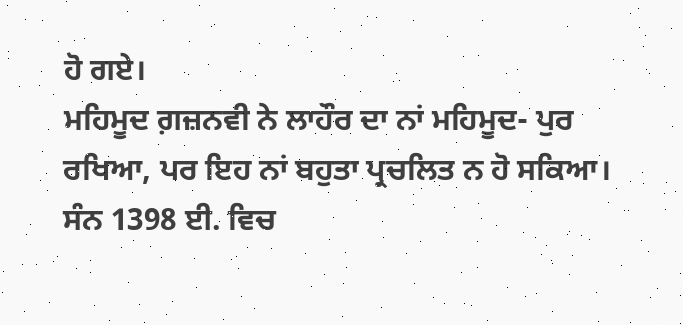ਹੋ ਗਏ।
ਮਹਿਮੂਦ ਗ਼ਜ਼ਨਵੀ ਨੇ ਲਾਹੌਰ ਦਾ ਨਾਂ ਮਹਿਮੂਦ- ਪੁਰ ਰਖਿਆ, ਪਰ ਇਹ ਨਾਂ ਬਹੁਤਾ ਪ੍ਰਚਲਿਤ ਨ ਹੋ ਸਕਿਆ। ਸੰਨ 1398 ਈ. ਵਿਚ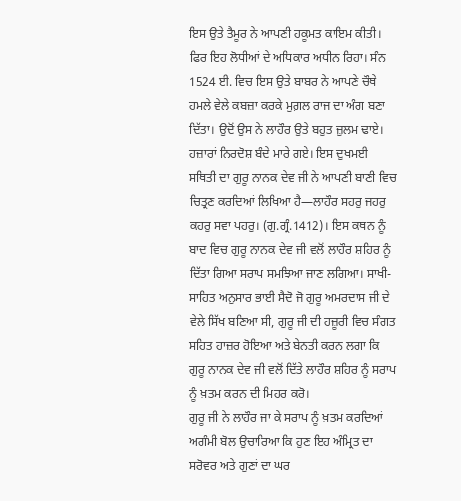ਇਸ ਉਤੇ ਤੈਮੂਰ ਨੇ ਆਪਣੀ ਹਕੂਮਤ ਕਾਇਮ ਕੀਤੀ। ਫਿਰ ਇਹ ਲੋਧੀਆਂ ਦੇ ਅਧਿਕਾਰ ਅਧੀਨ ਰਿਹਾ। ਸੰਨ 1524 ਈ. ਵਿਚ ਇਸ ਉਤੇ ਬਾਬਰ ਨੇ ਆਪਣੇ ਚੌਥੇ ਹਮਲੇ ਵੇਲੇ ਕਬਜ਼ਾ ਕਰਕੇ ਮੁਗ਼ਲ ਰਾਜ ਦਾ ਅੰਗ ਬਣਾ ਦਿੱਤਾ। ਉਦੋਂ ਉਸ ਨੇ ਲਾਹੌਰ ਉਤੇ ਬਹੁਤ ਜ਼ੁਲਮ ਢਾਏ। ਹਜ਼ਾਰਾਂ ਨਿਰਦੋਸ਼ ਬੰਦੇ ਮਾਰੇ ਗਏ। ਇਸ ਦੁਖਮਈ ਸਥਿਤੀ ਦਾ ਗੁਰੂ ਨਾਨਕ ਦੇਵ ਜੀ ਨੇ ਆਪਣੀ ਬਾਣੀ ਵਿਚ ਚਿਤ੍ਰਣ ਕਰਦਿਆਂ ਲਿਖਿਆ ਹੈ—ਲਾਹੌਰ ਸਹਰੁ ਜਹਰੁ ਕਹਰੁ ਸਵਾ ਪਹਰੁ। (ਗੁ.ਗ੍ਰੰ.1412)। ਇਸ ਕਥਨ ਨੂੰ ਬਾਦ ਵਿਚ ਗੁਰੂ ਨਾਨਕ ਦੇਵ ਜੀ ਵਲੋਂ ਲਾਹੌਰ ਸ਼ਹਿਰ ਨੂੰ ਦਿੱਤਾ ਗਿਆ ਸਰਾਪ ਸਮਝਿਆ ਜਾਣ ਲਗਿਆ। ਸਾਖੀ- ਸਾਹਿਤ ਅਨੁਸਾਰ ਭਾਈ ਸੈਦੋ ਜੋ ਗੁਰੂ ਅਮਰਦਾਸ ਜੀ ਦੇ ਵੇਲੇ ਸਿੱਖ ਬਣਿਆ ਸੀ, ਗੁਰੂ ਜੀ ਦੀ ਹਜ਼ੂਰੀ ਵਿਚ ਸੰਗਤ ਸਹਿਤ ਹਾਜ਼ਰ ਹੋਇਆ ਅਤੇ ਬੇਨਤੀ ਕਰਨ ਲਗਾ ਕਿ ਗੁਰੂ ਨਾਨਕ ਦੇਵ ਜੀ ਵਲੋਂ ਦਿੱਤੇ ਲਾਹੌਰ ਸ਼ਹਿਰ ਨੂੰ ਸਰਾਪ ਨੂੰ ਖ਼ਤਮ ਕਰਨ ਦੀ ਮਿਹਰ ਕਰੋ।
ਗੁਰੂ ਜੀ ਨੇ ਲਾਹੌਰ ਜਾ ਕੇ ਸਰਾਪ ਨੂੰ ਖ਼ਤਮ ਕਰਦਿਆਂ ਅਗੰਮੀ ਬੋਲ ਉਚਾਰਿਆ ਕਿ ਹੁਣ ਇਹ ਅੰਮ੍ਰਿਤ ਦਾ ਸਰੋਵਰ ਅਤੇ ਗੁਣਾਂ ਦਾ ਘਰ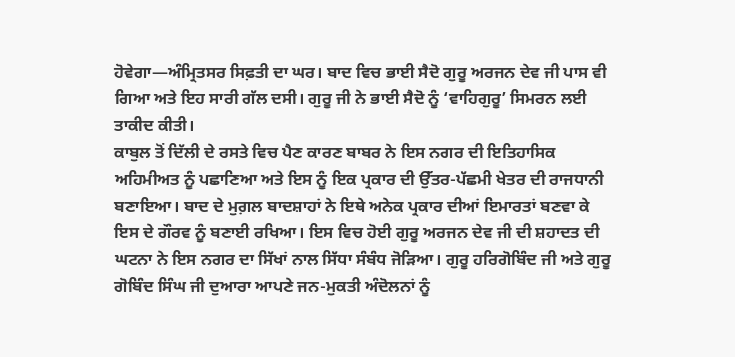ਹੋਵੇਗਾ—ਅੰਮ੍ਰਿਤਸਰ ਸਿਫ਼ਤੀ ਦਾ ਘਰ। ਬਾਦ ਵਿਚ ਭਾਈ ਸੈਦੋ ਗੁਰੂ ਅਰਜਨ ਦੇਵ ਜੀ ਪਾਸ ਵੀ ਗਿਆ ਅਤੇ ਇਹ ਸਾਰੀ ਗੱਲ ਦਸੀ। ਗੁਰੂ ਜੀ ਨੇ ਭਾਈ ਸੈਦੋ ਨੂੰ ‘ਵਾਹਿਗੁਰੂ’ ਸਿਮਰਨ ਲਈ ਤਾਕੀਦ ਕੀਤੀ।
ਕਾਬੁਲ ਤੋਂ ਦਿੱਲੀ ਦੇ ਰਸਤੇ ਵਿਚ ਪੈਣ ਕਾਰਣ ਬਾਬਰ ਨੇ ਇਸ ਨਗਰ ਦੀ ਇਤਿਹਾਸਿਕ ਅਹਿਮੀਅਤ ਨੂੰ ਪਛਾਣਿਆ ਅਤੇ ਇਸ ਨੂੰ ਇਕ ਪ੍ਰਕਾਰ ਦੀ ਉੱਤਰ-ਪੱਛਮੀ ਖੇਤਰ ਦੀ ਰਾਜਧਾਨੀ ਬਣਾਇਆ। ਬਾਦ ਦੇ ਮੁਗ਼ਲ ਬਾਦਸ਼ਾਹਾਂ ਨੇ ਇਥੇ ਅਨੇਕ ਪ੍ਰਕਾਰ ਦੀਆਂ ਇਮਾਰਤਾਂ ਬਣਵਾ ਕੇ ਇਸ ਦੇ ਗੌਰਵ ਨੂੰ ਬਣਾਈ ਰਖਿਆ। ਇਸ ਵਿਚ ਹੋਈ ਗੁਰੂ ਅਰਜਨ ਦੇਵ ਜੀ ਦੀ ਸ਼ਹਾਦਤ ਦੀ ਘਟਨਾ ਨੇ ਇਸ ਨਗਰ ਦਾ ਸਿੱਖਾਂ ਨਾਲ ਸਿੱਧਾ ਸੰਬੰਧ ਜੋੜਿਆ। ਗੁਰੂ ਹਰਿਗੋਬਿੰਦ ਜੀ ਅਤੇ ਗੁਰੂ ਗੋਬਿੰਦ ਸਿੰਘ ਜੀ ਦੁਆਰਾ ਆਪਣੇ ਜਨ-ਮੁਕਤੀ ਅੰਦੋਲਨਾਂ ਨੂੰ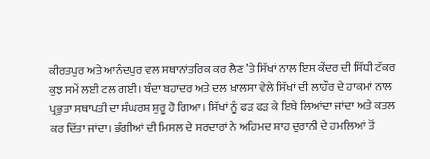ਕੀਰਤਪੁਰ ਅਤੇ ਆਨੰਦਪੁਰ ਵਲ ਸਥਾਨਾਂਤਰਿਕ ਕਰ ਲੈਣ ’ਤੇ ਸਿੱਖਾਂ ਨਾਲ ਇਸ ਕੇਂਦਰ ਦੀ ਸਿੱਧੀ ਟੱਕਰ ਕੁਝ ਸਮੇਂ ਲਈ ਟਲ ਗਈ। ਬੰਦਾ ਬਹਾਦਰ ਅਤੇ ਦਲ ਖ਼ਾਲਸਾ ਵੇਲੇ ਸਿੱਖਾਂ ਦੀ ਲਾਹੌਰ ਦੇ ਹਾਕਮਾਂ ਨਾਲ ਪ੍ਰਭੁਤਾ ਸਥਾਪਤੀ ਦਾ ਸੰਘਰਸ਼ ਸ਼ੁਰੂ ਹੋ ਗਿਆ। ਸਿੱਖਾਂ ਨੂੰ ਫੜ ਫੜ ਕੇ ਇਥੇ ਲਿਆਂਦਾ ਜਾਂਦਾ ਅਤੇ ਕਤਲ ਕਰ ਦਿੱਤਾ ਜਾਂਦਾ। ਭੰਗੀਆਂ ਦੀ ਮਿਸਲ ਦੇ ਸਰਦਾਰਾਂ ਨੇ ਅਹਿਮਦ ਸ਼ਾਹ ਦੁਰਾਨੀ ਦੇ ਹਮਲਿਆਂ ਤੋਂ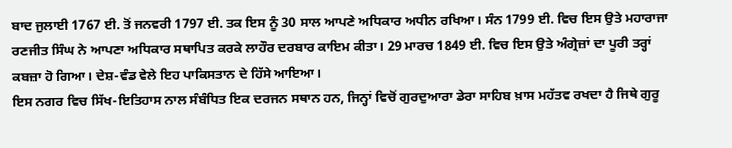ਬਾਦ ਜੁਲਾਈ 1767 ਈ. ਤੋਂ ਜਨਵਰੀ 1797 ਈ. ਤਕ ਇਸ ਨੂੰ 30 ਸਾਲ ਆਪਣੇ ਅਧਿਕਾਰ ਅਧੀਨ ਰਖਿਆ। ਸੰਨ 1799 ਈ. ਵਿਚ ਇਸ ਉਤੇ ਮਹਾਰਾਜਾ ਰਣਜੀਤ ਸਿੰਘ ਨੇ ਆਪਣਾ ਅਧਿਕਾਰ ਸਥਾਪਿਤ ਕਰਕੇ ਲਾਹੌਰ ਦਰਬਾਰ ਕਾਇਮ ਕੀਤਾ। 29 ਮਾਰਚ 1849 ਈ. ਵਿਚ ਇਸ ਉਤੇ ਅੰਗ੍ਰੇਜ਼ਾਂ ਦਾ ਪੂਰੀ ਤਰ੍ਹਾਂ ਕਬਜ਼ਾ ਹੋ ਗਿਆ। ਦੇਸ਼-ਵੰਡ ਵੇਲੇ ਇਹ ਪਾਕਿਸਤਾਨ ਦੇ ਹਿੱਸੇ ਆਇਆ।
ਇਸ ਨਗਰ ਵਿਚ ਸਿੱਖ-ਇਤਿਹਾਸ ਨਾਲ ਸੰਬੰਧਿਤ ਇਕ ਦਰਜਨ ਸਥਾਨ ਹਨ, ਜਿਨ੍ਹਾਂ ਵਿਚੋਂ ਗੁਰਦੁਆਰਾ ਡੇਰਾ ਸਾਹਿਬ ਖ਼ਾਸ ਮਹੱਤਵ ਰਖਦਾ ਹੈ ਜਿਥੇ ਗੁਰੂ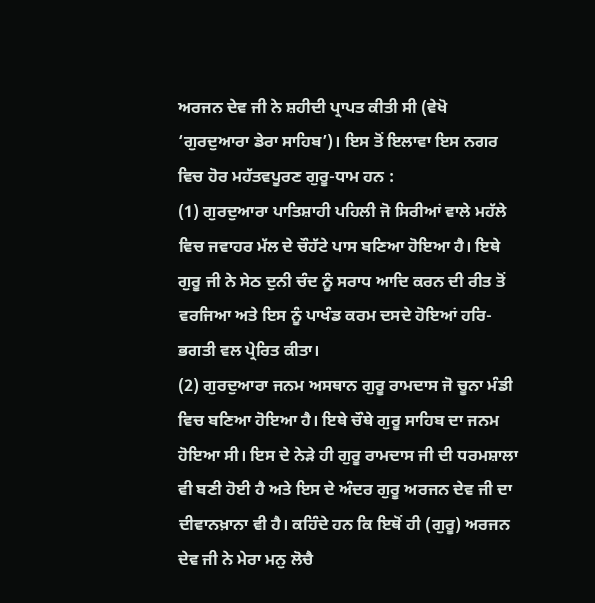ਅਰਜਨ ਦੇਵ ਜੀ ਨੇ ਸ਼ਹੀਦੀ ਪ੍ਰਾਪਤ ਕੀਤੀ ਸੀ (ਵੇਖੋ ‘ਗੁਰਦੁਆਰਾ ਡੇਰਾ ਸਾਹਿਬ’)। ਇਸ ਤੋਂ ਇਲਾਵਾ ਇਸ ਨਗਰ ਵਿਚ ਹੋਰ ਮਹੱਤਵਪੂਰਣ ਗੁਰੂ-ਧਾਮ ਹਨ :
(1) ਗੁਰਦੁਆਰਾ ਪਾਤਿਸ਼ਾਹੀ ਪਹਿਲੀ ਜੋ ਸਿਰੀਆਂ ਵਾਲੇ ਮਹੱਲੇ ਵਿਚ ਜਵਾਹਰ ਮੱਲ ਦੇ ਚੌਹੱਟੇ ਪਾਸ ਬਣਿਆ ਹੋਇਆ ਹੈ। ਇਥੇ ਗੁਰੂ ਜੀ ਨੇ ਸੇਠ ਦੁਨੀ ਚੰਦ ਨੂੰ ਸਰਾਧ ਆਦਿ ਕਰਨ ਦੀ ਰੀਤ ਤੋਂ ਵਰਜਿਆ ਅਤੇ ਇਸ ਨੂੰ ਪਾਖੰਡ ਕਰਮ ਦਸਦੇ ਹੋਇਆਂ ਹਰਿ-ਭਗਤੀ ਵਲ ਪ੍ਰੇਰਿਤ ਕੀਤਾ।
(2) ਗੁਰਦੁਆਰਾ ਜਨਮ ਅਸਥਾਨ ਗੁਰੂ ਰਾਮਦਾਸ ਜੋ ਚੂਨਾ ਮੰਡੀ ਵਿਚ ਬਣਿਆ ਹੋਇਆ ਹੈ। ਇਥੇ ਚੌਥੇ ਗੁਰੂ ਸਾਹਿਬ ਦਾ ਜਨਮ ਹੋਇਆ ਸੀ। ਇਸ ਦੇ ਨੇੜੇ ਹੀ ਗੁਰੂ ਰਾਮਦਾਸ ਜੀ ਦੀ ਧਰਮਸ਼ਾਲਾ ਵੀ ਬਣੀ ਹੋਈ ਹੈ ਅਤੇ ਇਸ ਦੇ ਅੰਦਰ ਗੁਰੂ ਅਰਜਨ ਦੇਵ ਜੀ ਦਾ ਦੀਵਾਨਖ਼ਾਨਾ ਵੀ ਹੈ। ਕਹਿੰਦੇ ਹਨ ਕਿ ਇਥੋਂ ਹੀ (ਗੁਰੂ) ਅਰਜਨ ਦੇਵ ਜੀ ਨੇ ਮੇਰਾ ਮਨੁ ਲੋਚੈ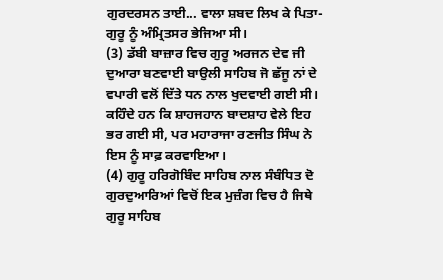ਗੁਰਦਰਸਨ ਤਾਈ... ਵਾਲਾ ਸ਼ਬਦ ਲਿਖ ਕੇ ਪਿਤਾ-ਗੁਰੂ ਨੂੰ ਅੰਮ੍ਰਿਤਸਰ ਭੇਜਿਆ ਸੀ।
(3) ਡੱਬੀ ਬਾਜ਼ਾਰ ਵਿਚ ਗੁਰੂ ਅਰਜਨ ਦੇਵ ਜੀ ਦੁਆਰਾ ਬਣਵਾਈ ਬਾਉਲੀ ਸਾਹਿਬ ਜੋ ਛੱਜੂ ਨਾਂ ਦੇ ਵਪਾਰੀ ਵਲੋਂ ਦਿੱਤੇ ਧਨ ਨਾਲ ਖੁਦਵਾਈ ਗਈ ਸੀ। ਕਹਿੰਦੇ ਹਨ ਕਿ ਸ਼ਾਹਜਹਾਨ ਬਾਦਸ਼ਾਹ ਵੇਲੇ ਇਹ ਭਰ ਗਈ ਸੀ, ਪਰ ਮਹਾਰਾਜਾ ਰਣਜੀਤ ਸਿੰਘ ਨੇ ਇਸ ਨੂੰ ਸਾਫ਼ ਕਰਵਾਇਆ।
(4) ਗੁਰੂ ਹਰਿਗੋਬਿੰਦ ਸਾਹਿਬ ਨਾਲ ਸੰਬੰਧਿਤ ਦੋ ਗੁਰਦੁਆਰਿਆਂ ਵਿਚੋਂ ਇਕ ਮੁਜ਼ੰਗ ਵਿਚ ਹੈ ਜਿਥੇ ਗੁਰੂ ਸਾਹਿਬ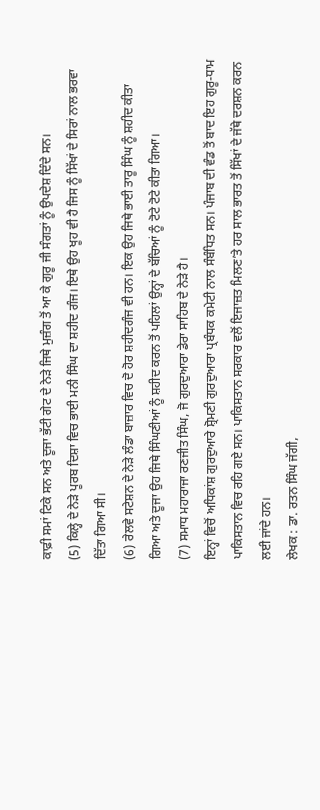ਕਾਫ਼ੀ ਸਮਾਂ ਟਿਕੇ ਸਨ ਅਤੇ ਦੂਜਾ ਭੱਟੀ ਗੇਟ ਦੇ ਨੇੜੇ ਜਿਥੇ ਮੁਜ਼ੰਗ ਤੋਂ ਆ ਕੇ ਗੁਰੂ ਜੀ ਸੰਗਤਾਂ ਨੂੰ ਉਪਦੇਸ਼ ਦਿੰਦੇ ਸਨ।
(5) ਕਿਲ੍ਹੇ ਦੇ ਨੇੜੇ ਪੂਰਬ ਦਿਸ਼ਾ ਵਿਚ ਭਾਈ ਮਨੀ ਸਿੰਘ ਦਾ ਸ਼ਹੀਦ ਗੰਜ। ਇਥੇ ਉਹ ਖੂਹ ਵੀ ਹੈ ਜਿਸ ਨੂੰ ਸਿੱਖਾਂ ਦੇ ਸਿਰਾਂ ਨਾਲ ਭਰਵਾ ਦਿੱਤਾ ਗਿਆ ਸੀ।
(6) ਰੇਲਵੇ ਸਟੇਸ਼ਨ ਦੇ ਨੇੜੇ ਲੰਡਾ ਬਾਜ਼ਾਰ ਵਿਚ ਦੋ ਹੋਰ ਸ਼ਹੀਦਗੰਜ ਵੀ ਹਨ। ਇਕ ਉਹ ਜਿਥੇ ਭਾਈ ਤਾਰੂ ਸਿੰਘ ਨੂੰ ਸ਼ਹੀਦ ਕੀਤਾ ਗਿਆ ਅਤੇ ਦੂਜਾ ਉਹ ਜਿਥੇ ਸਿੰਘਣੀਆਂ ਨੂੰ ਸ਼ਹੀਦ ਕਰਨ ਤੋਂ ਪਹਿਲਾਂ ਉਨ੍ਹਾਂ ਦੇ ਬੱਚਿਆਂ ਨੂੰ ਟੋਟੇ ਟੋਟੇ ਕੀਤਾ ਗਿਆ।
(7) ਸਮਾਧ ਮਹਾਰਾਜਾ ਰਣਜੀਤ ਸਿੰਘ, ਜੋ ਗੁਰਦੁਆਰਾ ਡੇਰਾ ਸਾਹਿਬ ਦੇ ਨੇੜੇ ਹੈ।
ਇਨ੍ਹਾਂ ਵਿਚੋਂ ਅਧਿਕਾਂਸ਼ ਗੁਰਦੁਆਰੇ ਸ਼੍ਰੋਮਣੀ ਗੁਰਦੁਆਰਾ ਪ੍ਰਬੰਧਕ ਕਮੇਟੀ ਨਾਲ ਸੰਬੰਧਿਤ ਸਨ। ਪੰਜਾਬ ਦੀ ਵੰਡ ਤੋਂ ਬਾਦ ਇਹ ਗੁਰੂ-ਧਾਮ ਪਾਕਿਸਤਾਨ ਵਿਚ ਰਹਿ ਗਏ ਸਨ। ਪਾਕਿਸਤਾਨ ਸਰਕਾਰ ਵਲੋਂ ਇਜਾਜ਼ਤ ਮਿਲਣ’ਤੇ ਹਰ ਸਾਲ ਭਾਰਤ ਤੋਂ ਸਿੱਖਾਂ ਦੇ ਜੱਥੇ ਦਰਸ਼ਨ ਕਰਨ ਲਈ ਜਾਂਦੇ ਹਨ।
ਲੇਖਕ : ਡਾ. ਰਤਨ ਸਿੰਘ ਜੱਗੀ,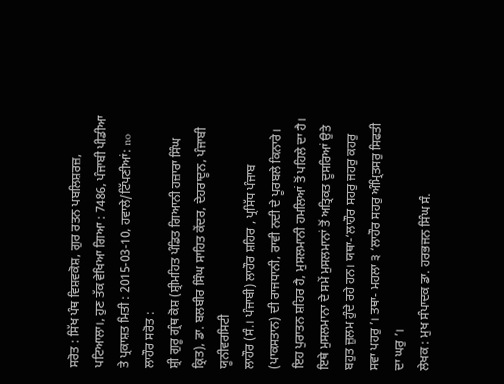ਸਰੋਤ : ਸਿੱਖ ਪੰਥ ਵਿਸ਼ਵਕੋਸ਼, ਗੁਰ ਰਤਨ ਪਬਲਿਸ਼ਰਜ਼, ਪਟਿਆਲਾ।, ਹੁਣ ਤੱਕ ਵੇਖਿਆ ਗਿਆ : 7486, ਪੰਜਾਬੀ ਪੀਡੀਆ ਤੇ ਪ੍ਰਕਾਸ਼ਤ ਮਿਤੀ : 2015-03-10, ਹਵਾਲੇ/ਟਿੱਪਣੀਆਂ: no
ਲਾਹੌਰ ਸਰੋਤ :
ਸ਼੍ਰੀ ਗੁਰੂ ਗ੍ਰੰਥ ਕੋਸ਼ (ਸ਼੍ਰੀਮਹਿਤ ਪੰਡਿਤ ਗਿਆਨੀ ਹਜ਼ਾਰਾ ਸਿੰਘ ਕ੍ਰਿਤ), ਡਾ. ਬਲਬੀਰ ਸਿੰਘ ਸਾਹਿਤ ਕੇਂਦਰ, ਦੇਹਰਾਦੂਨ, ਪੰਜਾਬੀ ਯੂਨੀਵਰਸਿਟੀ
ਲਾਹੌਰ (ਸੰ.। ਪੰਜਾਬੀ) ਲਾਹੌਰ ਸ਼ਹਿਰ , ਪ੍ਰਸਿੱਧ ਪੰਜਾਬ (ਪਾਕਸਤਾਨ) ਦੀ ਰਾਜਧਾਨੀ, ਰਾਵੀ ਨਦੀ ਦੇ ਪੂਰਬਲੇ ਕਿਨਾਰੇ। ਇਹ ਪੁਰਾਤਨ ਸ਼ਹਿਰ ਹੈ, ਮੁਸਲਮਾਨੀ ਹਮਲਿਆਂ ਤੋਂ ਪਹਿਲੇ ਦਾ ਹੈ। ਇਥੇ ਮੁਸਲਮਾਨਾ ਦੇ ਸਮੇਂ ਮੁਸਲਮਾਨਾਂ ਤੋਂ ਅਤ੍ਰਿਕਤ ਦੂਸਰਿਆਂ ਉਤੇ ਬਹੁਤ ਜ਼ੁਲਮ ਹੁੰਦੇ ਰਹੇ ਹਨ। ਯਥਾ-‘ਲਾਹੌਰ ਸਹਰੁ ਜਹਰੁ ਕਹਰੁ ਸਵਾ ਪਹਰੁ ’। ਤਥਾ- ਮਹਲਾ ੩ ‘ਲਾਹੌਰ ਸਹਰੁ ਅੰਮ੍ਰਿਤਸਰੁ ਸਿਫਤੀ ਦਾ ਘਰੁ ’।
ਲੇਖਕ : ਮੁਖ ਸੰਪਾਦਕ ਡਾ. ਹਰਭਜਨ ਸਿੰਘ ਸੰ.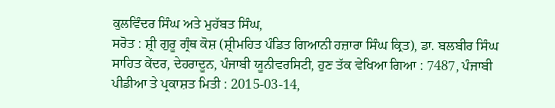ਕੁਲਵਿੰਦਰ ਸਿੰਘ ਅਤੇ ਮੁਹੱਬਤ ਸਿੰਘ,
ਸਰੋਤ : ਸ਼੍ਰੀ ਗੁਰੂ ਗ੍ਰੰਥ ਕੋਸ਼ (ਸ਼੍ਰੀਮਹਿਤ ਪੰਡਿਤ ਗਿਆਨੀ ਹਜ਼ਾਰਾ ਸਿੰਘ ਕ੍ਰਿਤ), ਡਾ. ਬਲਬੀਰ ਸਿੰਘ ਸਾਹਿਤ ਕੇਂਦਰ, ਦੇਹਰਾਦੂਨ, ਪੰਜਾਬੀ ਯੂਨੀਵਰਸਿਟੀ, ਹੁਣ ਤੱਕ ਵੇਖਿਆ ਗਿਆ : 7487, ਪੰਜਾਬੀ ਪੀਡੀਆ ਤੇ ਪ੍ਰਕਾਸ਼ਤ ਮਿਤੀ : 2015-03-14,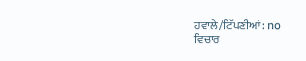ਹਵਾਲੇ/ਟਿੱਪਣੀਆਂ: no
ਵਿਚਾਰ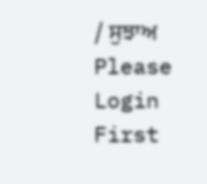/ ਸੁਝਾਅ
Please Login First